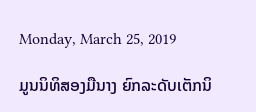Monday, March 25, 2019

ມູນນິທິສອງມືນາງ ຍົກລະດັບເຕັກນິ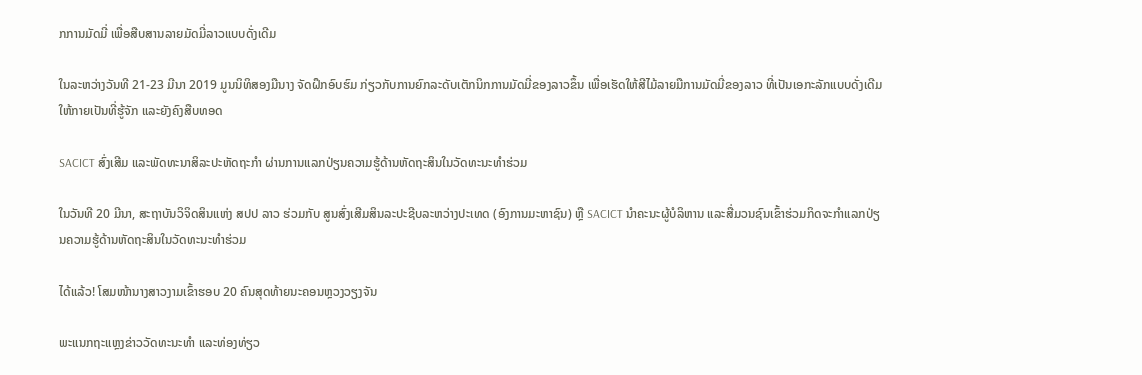ກການມັດມີ່ ເພື່ອສືບສານລາຍມັດມີ່ລາວແບບດັ່ງເດີມ

ໃນລະຫວ່າງວັນທີ 21-23 ມີນາ 2019 ມູນນິທິສອງມືນາງ ຈັດຝຶກອົບຮົມ ກ່ຽວກັບການຍົກລະດັບເຕັກນິກການມັດມີ່ຂອງລາວຂຶ້ນ ເພື່ອເຮັດໃຫ້ສີໄມ້ລາຍມືການມັດມີ່ຂອງລາວ ທີ່ເປັນເອກະລັກແບບດັ່ງເດີມໃຫ້ກາຍເປັນທີ່ຮູ້ຈັກ ແລະຍັງຄົງສືບທອດ

SACICT ສົ່ງເສີມ ແລະພັດທະນາສິລະປະຫັດຖະກຳ ຜ່ານການແລກປ່ຽນຄວາມຮູ້ດ້ານຫັດຖະສິນໃນວັດທະນະທຳຮ່ວມ

ໃນວັນທີ 20 ມີນາ, ສະຖາບັນວິຈິດສິນແຫ່ງ ສປປ ລາວ ຮ່ວມກັບ ສູນສົ່ງເສີມສິນລະປະຊີບລະຫວ່າງປະເທດ (ອົງການມະຫາຊົນ) ຫຼື SACICT ນໍາຄະນະຜູ້ບໍລິຫານ ແລະສື່ມວນຊົນເຂົ້າຮ່ວມກິດຈະກຳແລກປ່ຽນຄວາມຮູ້ດ້ານຫັດຖະສິນໃນວັດທະນະທຳຮ່ວມ

ໄດ້ແລ້ວ! ໂສມໜ້ານາງສາວງາມເຂົ້າຮອບ 20 ຄົນສຸດທ້າຍນະຄອນຫຼວງວຽງຈັນ

ພະແນກຖະແຫຼງຂ່າວວັດທະນະທຳ ແລະທ່ອງທ່ຽວ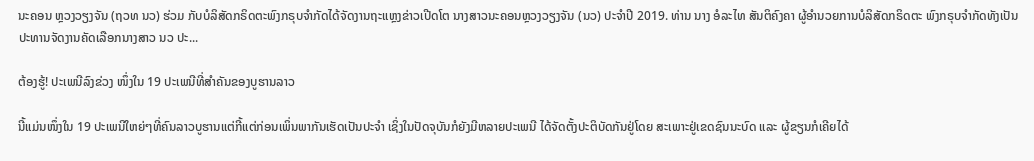ນະຄອນ ຫຼວງວຽງຈັນ (ຖວທ ນວ) ຮ່ວມ ກັບບໍລິສັດກຣິດຕະພົງກຣຸບຈຳກັດໄດ້ຈັດງານຖະແຫຼງຂ່າວເປີດໂຕ ນາງສາວນະຄອນຫຼວງວຽງຈັນ (ນວ) ປະຈໍາປີ 2019. ທ່ານ ນາງ ອໍລະໄທ ສັນຕິຄົງຄາ ຜູ້ອຳນວຍການບໍລິສັດກຣິດຕະ ພົງກຣຸບຈຳກັດທັງເປັນປະທານຈັດງານຄັດເລືອກນາງສາວ ນວ ປະ...

ຕ້ອງຮູ້! ປະເພນີລົງຂ່ວງ ໜຶ່ງໃນ 19 ປະເພນີທີ່ສຳຄັນຂອງບູຮານລາວ

ນີ້ແມ່ນໜຶ່ງໃນ 19 ປະເພນີໃຫຍ່ໆທີ່ຄົນລາວບູຮານແຕ່ກີ້ແຕ່ກ່ອນເພິ່ນພາກັນເຮັດເປັນປະຈຳ ເຊິ່ງໃນປັດຈຸບັນກໍຍັງມີຫລາຍປະເພນີ ໄດ້ຈັດຕັ້ງປະຕິບັດກັນຢູ່ໂດຍ ສະເພາະຢູ່ເຂດຊົນນະບົດ ແລະ ຜູ້ຂຽນກໍເຄີຍໄດ້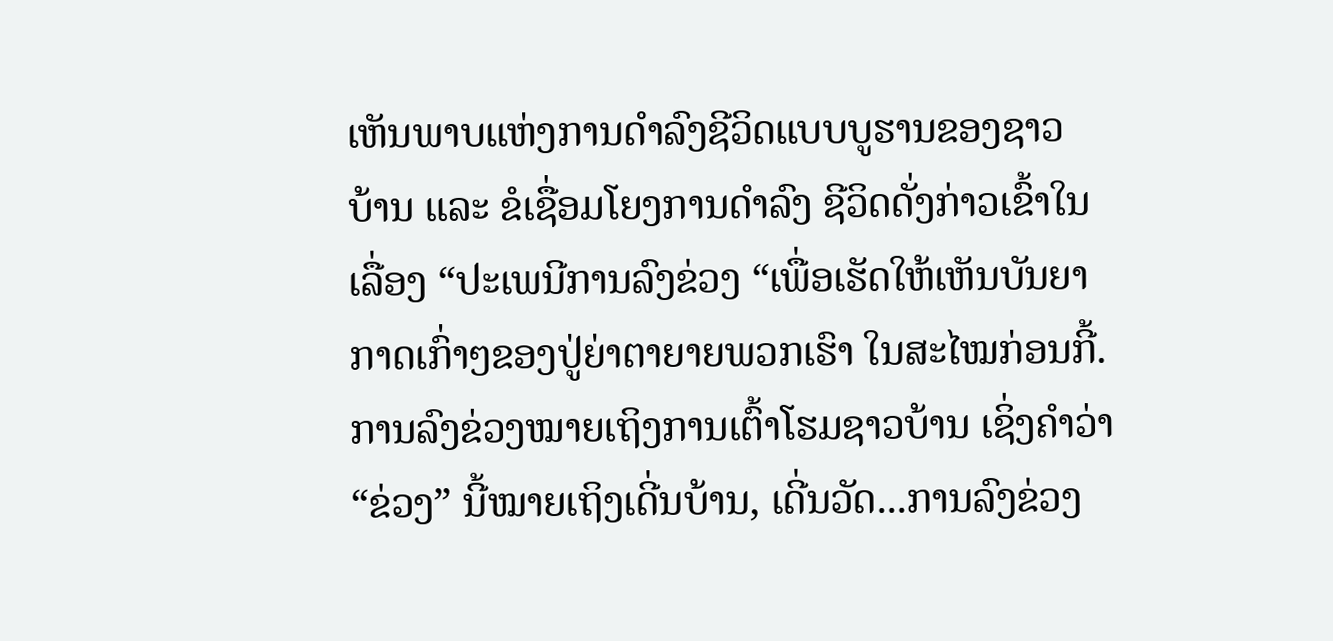ເຫັນພາບແຫ່ງການດຳລົງຊີວິດແບບບູຮານຂອງຊາວ ບ້ານ ແລະ ຂໍເຊື່ອມໂຍງການດຳລົງ ຊີວິດດັ່ງກ່າວເຂົ້າໃນເລື່ອງ “ປະເພນີການລົງຂ່ວງ “ເພື່ອເຮັດໃຫ້ເຫັນບັນຍາກາດເກົ່າໆຂອງປູ່ຍ່າຕາຍາຍພວກເຮົາ ໃນສະໄໝກ່ອນກີ້. ການລົງຂ່ວງໝາຍເຖິງການເຕົ້າໂຮມຊາວບ້ານ ເຊິ່ງຄຳວ່າ “ຂ່ວງ” ນີ້ໝາຍເຖິງເດີ່ນບ້ານ, ເດີ່ນວັດ...ການລົງຂ່ວງ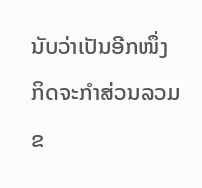ນັບວ່າເປັນອີກໜຶ່ງກິດຈະກຳສ່ວນລວມຂ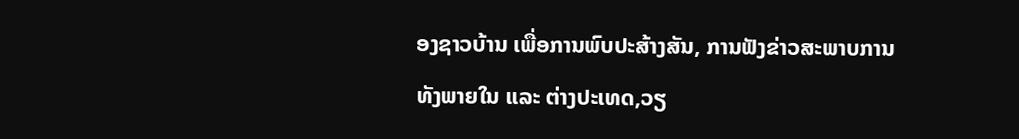ອງຊາວບ້ານ ເພື່ອການພົບປະສ້າງສັນ, ການຟັງຂ່າວສະພາບການທັງພາຍໃນ ແລະ ຕ່າງປະເທດ,ວຽ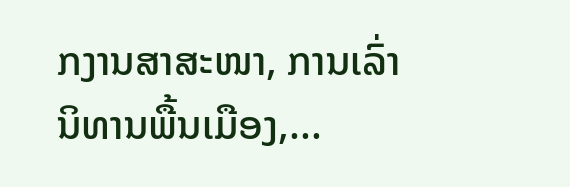ກງານສາສະໜາ, ການເລົ່ານິທານພື້ນເມືອງ,...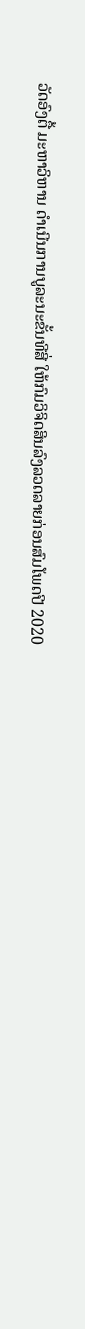ວັດອົງຕື້ ມະຫາວິຫານ ດຳເນີນການບູລະນະຂັ້ນທີສີ່ ໃຫ້ກົມວິຈິດສິນລົງລວດລາຍກ່ອນສົມໂພດປີ 2020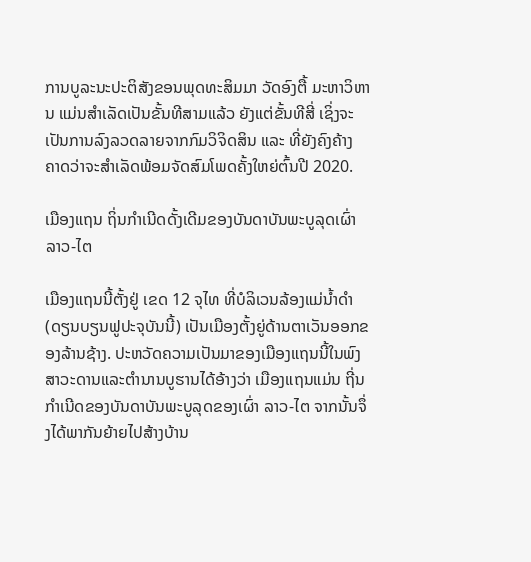ການບູລະນະປະຕິສັງຂອນພຸດທະສິມມາ ວັດອົງຕື້ ມະຫາວິຫານ ແມ່ນສຳເລັດເປັນຂັ້ນທີສາມແລ້ວ ຍັງແຕ່ຂັ້ນທີສີ່ ເຊິ່ງຈະເປັນການລົງລວດລາຍຈາກກົມວິຈິດສິນ ແລະ ທີ່ຍັງຄົງຄ້າງ ຄາດວ່າຈະສຳເລັດພ້ອມຈັດສົມໂພດຄັ້ງໃຫຍ່ຕົ້ນປີ 2020.

ເມືອງແຖນ ຖິ່ນກຳເນີດດັ້ງເດີມຂອງບັນດາບັນພະບູລຸດເຜົ່າ ລາວ-ໄຕ

ເມືອງແຖນນີ້ຕັ້ງຢູ່ ເຂດ 12 ຈຸໄທ ທີ່ບໍລິເວນລ້ອງແມ່ນ້ຳດຳ (ດຽນບຽນຟູປະຈຸບັນນີ້) ເປັນເມືອງຕັ້ງຍູ່ດ້ານຕາເວັນອອກຂອງລ້ານຊ້າງ. ປະຫວັດຄວາມເປັນມາຂອງເມືອງແຖນນີ້ໃນພົງສາວະດານແລະຕຳນານບູຮານໄດ້ອ້າງວ່າ ເມືອງແຖນແມ່ນ ຖີ່ນກຳເນີດຂອງບັນດາບັນພະບູລຸດຂອງເຜົ່າ ລາວ-ໄຕ ຈາກນັ້ນຈຶ່ງໄດ້ພາກັນຍ້າຍໄປສ້າງບ້ານ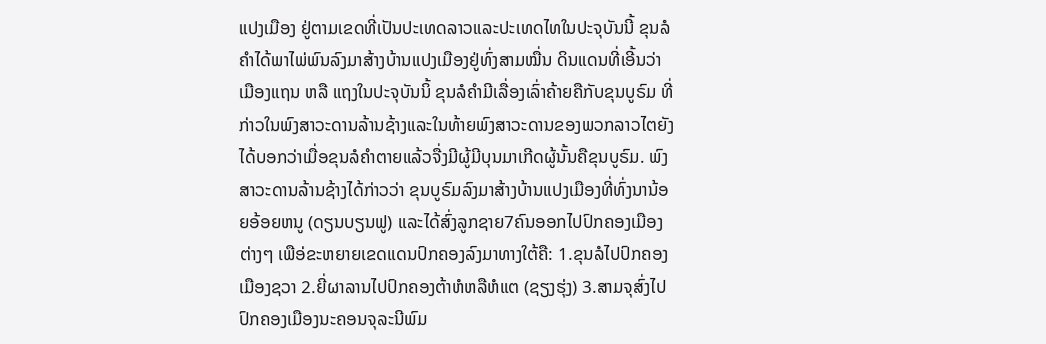ແປງເມືອງ ຢູ່ຕາມເຂດທີ່ເປັນປະເທດລາວແລະປະເທດໄທໃນປະຈຸບັນນີ້ ຂຸນລໍຄຳໄດ້ພາໄພ່ພົນລົງມາສ້າງບ້ານແປງເມືອງຢູ່ທົ່ງສາມໝື່ນ ດິນແດນທີ່ເອີ້ນວ່າເມືອງແຖນ ຫລື ແຖງໃນປະຈຸບັນນິ້ ຂຸນລໍຄຳມີເລື່ອງເລົ່າຄ້າຍຄືກັບຂຸນບູຣົມ ທີ່ກ່າວໃນພົງສາວະດານລ້ານຊ້າງແລະໃນທ້າຍພົງສາວະດານຂອງພວກລາວໄຕຍັງໄດ້ບອກວ່າເມື່ອຂຸນລໍຄຳຕາຍແລ້ວຈື່ງມີຜູ້ມີບຸນມາເກີດຜູ້ນັ້ນຄືຂຸນບູຣົມ. ພົງສາວະດານລ້ານຊ້າງໄດ້ກ່າວວ່າ ຂຸນບູຣົມລົງມາສ້າງບ້ານແປງເມືອງທີ່ທົ່ງນານ້ອຍອ້ອຍຫນູ (ດຽນບຽນຟູ) ແລະໄດ້ສົ່ງລູກຊາຍ7ຄົນອອກໄປປົກຄອງເມືອງຕ່າງໆ ເພືອ່ຂະຫຍາຍເຂດແດນປົກຄອງລົງມາທາງໃຕ້ຄື: 1.ຂຸນລໍໄປປົກຄອງເມືອງຊວາ 2.ຍີ່ຜາລານໄປປົກຄອງຕ້າຫໍຫລືຫໍແຕ (ຊຽງຮຸ່ງ) 3.ສາມຈຸສົ່ງໄປປົກຄອງເມືອງນະຄອນຈຸລະນີພົມ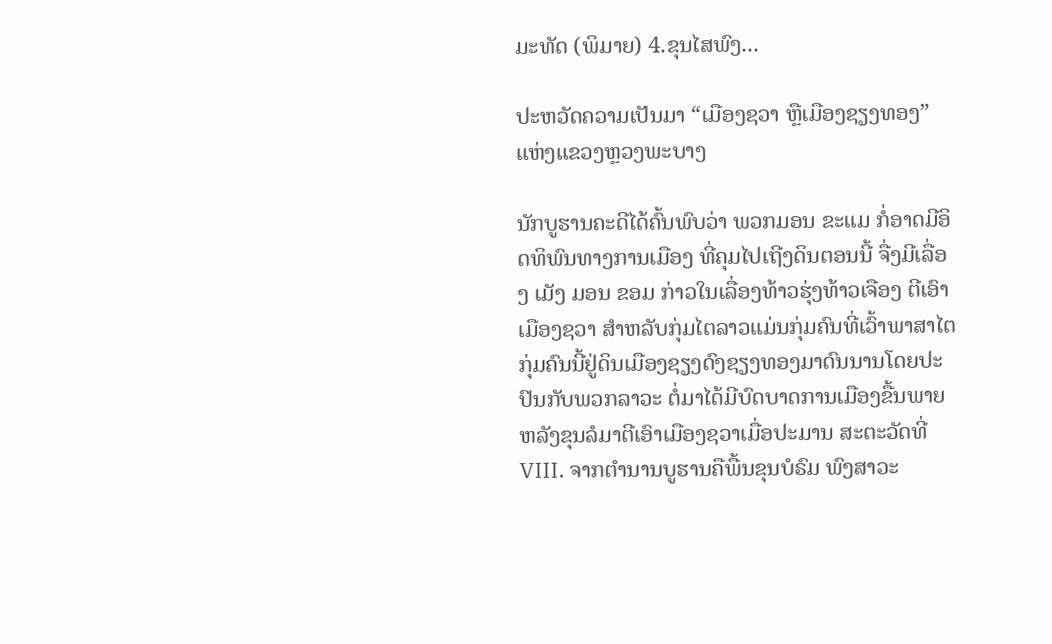ມະທັດ (ພິມາຍ) 4.ຂຸນໄສພົງ...

ປະຫວັດຄວາມເປັນມາ “ເມືອງຊວາ ຫຼືເມືອງຊຽງທອງ” ແຫ່ງແຂວງຫຼວງພະບາງ

ນັກບູຮານຄະດີໄດ້ຄົ້ນພົບວ່າ ພວກມອນ ຂະແມ ກໍ່ອາດມີອິດທິພົນທາງການເມືອງ ທີ່ຄຸມໄປເຖີງດິນຕອນນີ້ ຈື່ງມີເລື່ອງ ເມັງ ມອນ ຂອມ ກ່າວໃນເລື່ອງທ້າວຮຸ່ງທ້າວເຈືອງ ຕີເອົາເມືອງຊວາ ສຳຫລັບກຸ່ມໄຕລາວແມ່ນກຸ່ມຄົນທີ່ເວົ້າພາສາໄຕ ກຸ່ມຄົນນີ້ຢູ່ດິນເມືອງຊຽງດົງຊຽງທອງມາດົນນານໂດຍປະປົນກັບພວກລາວະ ຕໍ່ມາໄດ້ມີບົດບາດການເມືອງຂື້ນພາຍຫລັງຂຸນລໍມາຕີເອົາເມືອງຊວາເມື່ອປະມານ ສະຕະວັດທີ່ VIII. ຈາກຕຳນານບູຮານຄືພື້ນຂຸນບໍຣົມ ພົງສາວະ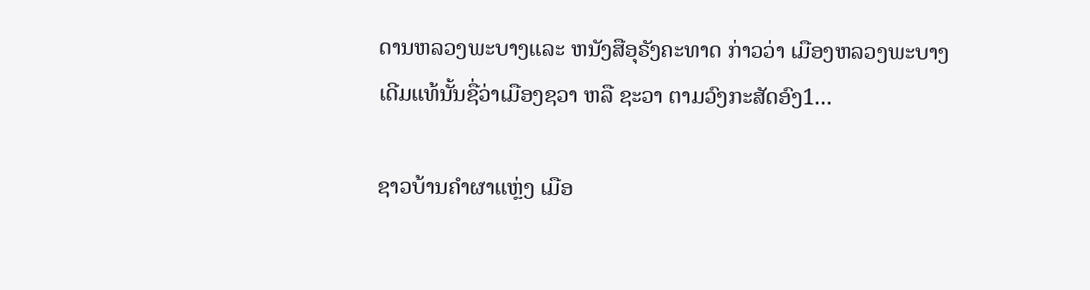ດານຫລວງພະບາງແລະ ຫນັງສືອຸຣັງຄະທາດ ກ່າວວ່າ ເມືອງຫລວງພະບາງ ເດີມແທ້ນັ້ນຊື່ວ່າເມືອງຊວາ ຫລື ຊະວາ ຕາມວົງກະສັດອົງ1...

ຊາວບ້ານຄຳຜາແຫຼ່ງ ເມືອ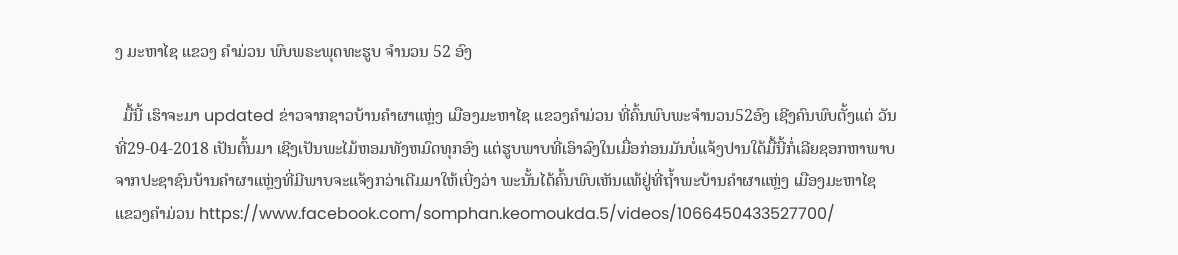ງ ມະຫາໄຊ ແຂວງ ຄຳມ່ວນ ພົບພຣະພຸດທະຮູບ ຈຳນວນ 52 ອົງ

  ມື້ນີ້ ເຮົາຈະມາ updated ຂ່າວຈາກຊາວບ້ານຄຳຜາແຫຼ່ງ ເມືອງມະຫາໄຊ ແຂວງຄຳມ່ວນ ທີ່ຄົ້ນພົບພະຈຳນວນ52ອົງ ເຊີງຄົນພົບຕັ້ງແຕ່ ວັນທີ່29-04-2018 ເປັນຕົ້ນມາ ເຊີງເປັນພະໄມ້ຫອມທັງຫມົດທຸກອົງ ແຕ່ຮູບພາບທີ່ເອົາລົງໃນເມື່ອກ່ອນມັນບໍ່ແຈ້ງປານໃດ້ມື້ນີ້ກໍ່ເລີຍຊອກຫາພາບຈາກປະຊາຊົນບ້ານຄຳຜາແຫຼ່ງທີ່ມີພາບຈະແຈ້ງກວ່າເດີມມາໃຫ້ເບີ່ງວ່າ ພະນັ້ນໄດ້ຄົ້ນພົບເຫັນແທ້ຢູ່ທີ່ຖ້ຳພະບ້ານຄຳຜາແຫຼ່ງ ເມືອງມະຫາໄຊ ແຂວງຄຳມ່ວນ https://www.facebook.com/somphan.keomoukda.5/videos/1066450433527700/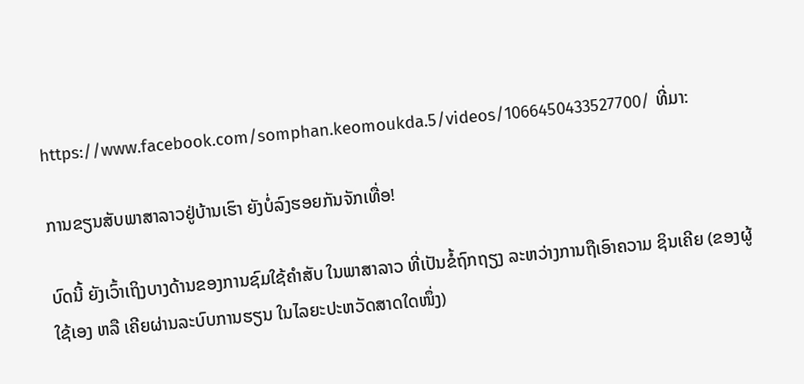https://www.facebook.com/somphan.keomoukda.5/videos/1066450433527700/ ທີ່ມາ:

ການຂຽນສັບພາສາລາວຢູ່ບ້ານເຮົາ ຍັງບໍ່ລົງຮອຍກັນຈັກເທື່ອ!

ບົດນີ້ ຍັງເວົ້າເຖິງບາງດ້ານຂອງການຊົມໃຊ້ຄໍາສັບ ໃນພາສາລາວ ທີ່ເປັນຂໍ້ຖົກຖຽງ ລະຫວ່າງການຖືເອົາຄວາມ ຊິນເຄີຍ (ຂອງຜູ້ໃຊ້ເອງ ຫລື ເຄີຍຜ່ານລະບົບການຮຽນ ໃນໄລຍະປະຫວັດສາດໃດໜຶ່ງ)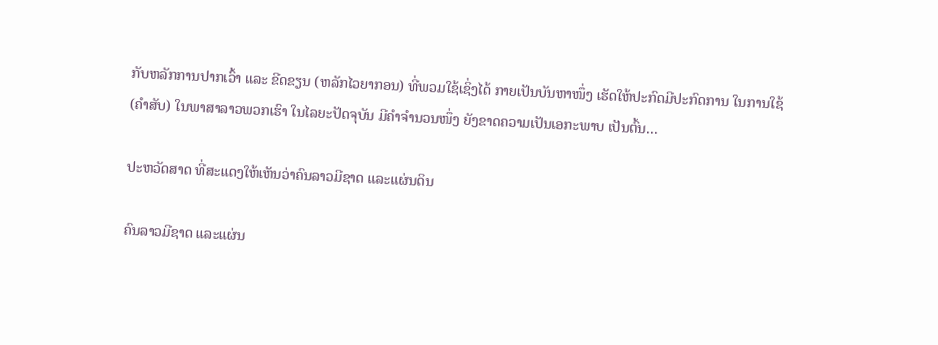ກັບຫລັກການປາກເວົ້າ ແລະ ຂີດຂຽນ (ຫລັກໄວຍາກອນ) ທີ່ພວມໃຊ້ເຊິ່ງໄດ້ ກາຍເປັນບັນຫາໜຶ່ງ ເຮັດໃຫ້ປະກົດມີປະກົດການ ໃນການໃຊ້ (ຄຳສັບ) ໃນພາສາລາວພວກເຮົາ ໃນໄລຍະປັດຈຸບັນ ມີຄໍາຈຳນວນໜຶ່ງ ຍັງຂາດຄວາມເປັນເອກະພາບ ເປັນຕົ້ນ...

ປະຫວັດສາດ ທີ່ສະແດງໃຫ້ເຫັນວ່າຄົນລາວມີຊາດ ແລະແຜ່ນດິນ

ຄົນລາວມີຊາດ ແລະແຜ່ນ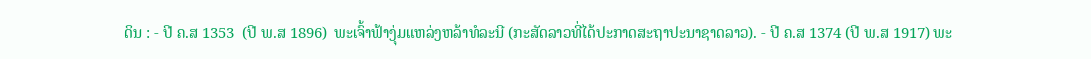ດິນ : - ປີ ຄ.ສ 1353  (ປີ ພ.ສ 1896)  ພະເຈົ້າຟ້າງຸ່ມແຫລ່ງຫລ້າທໍລະນີ (ກະສັດລາວທີ່ໄດ້ປະກາດສະຖາປະນາຊາດລາວ). - ປີ ຄ.ສ 1374 (ປີ ພ.ສ 1917) ພະ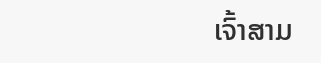ເຈົ້າສາມ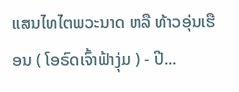ແສນໄທໄຕພວະນາດ ຫລື ທ້າວອຸ່ນເຮືອນ ( ໂອຣົດເຈົ້າຟ້າງຸ່ມ ) - ປີ...